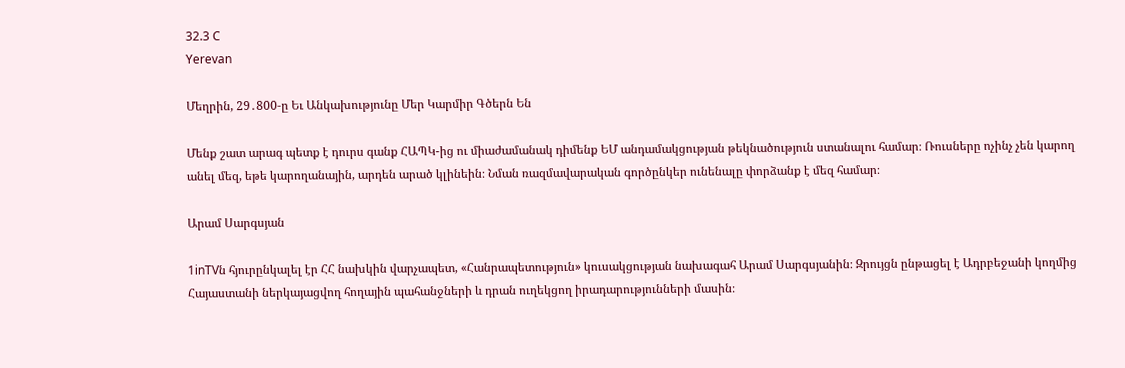32.3 C
Yerevan

Մեղրին, 29․800‑ը Եւ Անկախությունը Մեր Կարմիր Գծերն Են

Մենք շատ արագ պետք է դուրս գանք ՀԱՊԿ-ից ու միաժամանակ դիմենք ԵՄ անդամակցության թեկնածություն ստանալու համար։ Ռուսները ոչինչ չեն կարող անել մեզ, եթե կարողանային, արդեն արած կլինեին։ Նման ռազմավարական գործընկեր ունենալը փորձանք է մեզ համար։

Արամ Սարգսյան

1inTVն հյուրընկալել էր ՀՀ նախկին վարչապետ, «Հանրապետություն» կուսակցության նախագահ Արամ Սարգսյանին։ Զրույցն ընթացել է Ադրբեջանի կողմից Հայաստանի ներկայացվող հողային պահանջների և դրան ուղեկցող իրադարությունների մասին։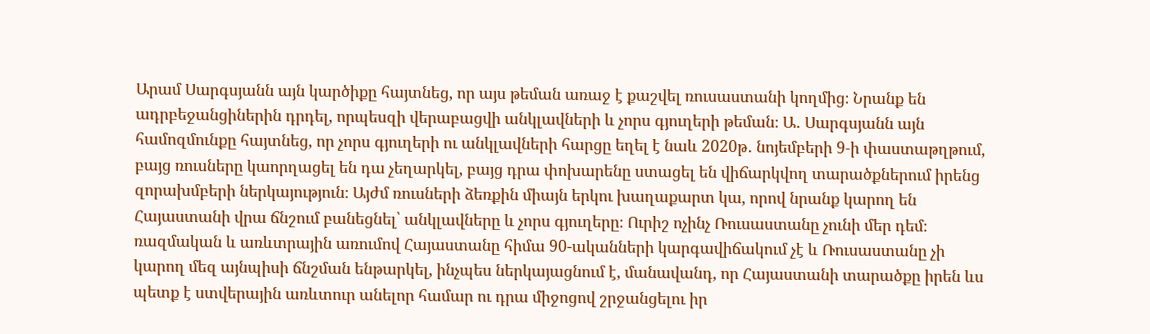Արամ Սարգսյանն այն կարծիքը հայտնեց, որ այս թեման առաջ է քաշվել ռուսաստանի կողմից։ Նրանք են ադրբեջանցիներին դրդել, որպեսզի վերաբացվի անկլավների և չորս գյուղերի թեման։ Ա․ Սարգսյանն այն համոզմունքը հայտնեց, որ չորս գյուղերի ու անկլավների հարցը եղել է նաև 2020թ․ նոյեմբերի 9‑ի փաստաթղթում, բայց ռուսները կաորղացել են դա չեղարկել, բայց դրա փոխարենը ստացել են վիճարկվող տարածքներում իրենց զորախմբերի ներկայություն։ Այժմ ռուսների ձեռքին միայն երկու խաղաքարտ կա, որով նրանք կարող են Հայաստանի վրա ճնշում բանեցնել՝ անկլավները և չորս գյուղերը։ Ուրիշ ոչինչ Ռուսաստանը չունի մեր դեմ։ ռազմական և առևտրային առումով Հայաստանը հիմա 90-ականների կարգավիճակում չէ և Ռուսաստանը չի կարող մեզ այնպիսի ճնշման ենթարկել, ինչպես ներկայացնում է, մանավանդ, որ Հայաստանի տարածքը իրեն ևս պետք է ստվերային առևտուր անելոր համար ու դրա միջոցով շրջանցելու իր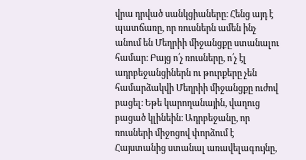վրա դրված սանկցիաները։ Հենց այդ է պատճառը, որ ռուսներն ամեն ինչ անում են Մեղրիի միջանցքը ստանալու համար։ Բայց ո՛չ ռուսները, ո՛չ էլ ադրբեջանցիներն ու թուրքերը չեն համարձակվի Մեղրիի միջանցքը ուժով բացել։ Եթե կարողանային, վաղուց բացած կլինեին։ Ադրբեջանը, որ ռուսների միջոցով փորձում է Հայստանից ստանալ առավելագույնը,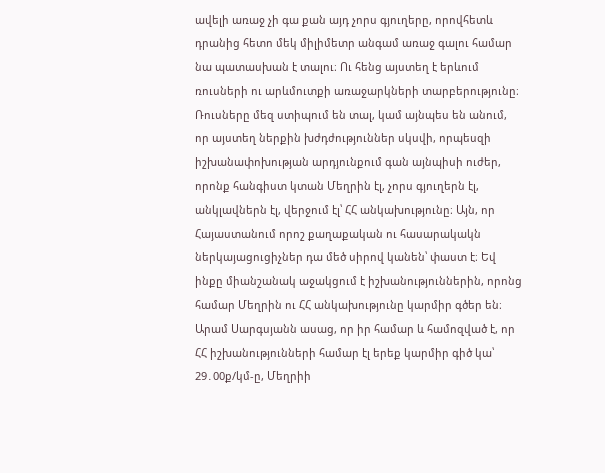ավելի առաջ չի գա քան այդ չորս գյուղերը, որովհետև դրանից հետո մեկ միլիմետր անգամ առաջ գալու համար նա պատասխան է տալու։ Ու հենց այստեղ է երևում ռուսների ու արևմուտքի առաջարկների տարբերությունը։ Ռուսները մեզ ստիպում են տալ, կամ այնպես են անում, որ այստեղ ներքին խժդժություններ սկսվի, որպեսզի իշխանափոխության արդյունքում գան այնպիսի ուժեր, որոնք հանգիստ կտան Մեղրին էլ, չորս գյուղերն էլ, անկլավներն էլ, վերջում էլ՝ ՀՀ անկախությունը։ Այն, որ Հայաստանում որոշ քաղաքական ու հասարակակն ներկայացուցիչներ դա մեծ սիրով կանեն՝ փաստ է։ Եվ ինքը միանշանակ աջակցում է իշխանություններին, որոնց համար Մեղրին ու ՀՀ անկախությունը կարմիր գծեր են։ Արամ Սարգսյանն ասաց, որ իր համար և համոզված է, որ ՀՀ իշխանությունների համար էլ երեք կարմիր գիծ կա՝ 29․00ք/կմ‑ը, Մեղրիի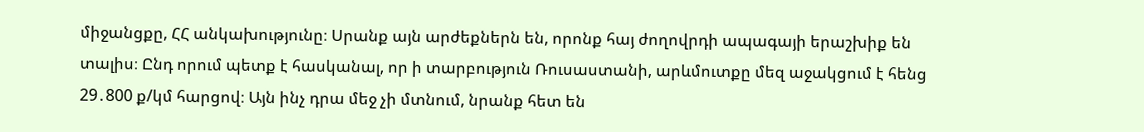միջանցքը, ՀՀ անկախությունը։ Սրանք այն արժեքներն են, որոնք հայ ժողովրդի ապագայի երաշխիք են տալիս։ Ընդ որում պետք է հասկանալ, որ ի տարբություն Ռուսաստանի, արևմուտքը մեզ աջակցում է հենց 29․800 ք/կմ հարցով։ Այն ինչ դրա մեջ չի մտնում, նրանք հետ են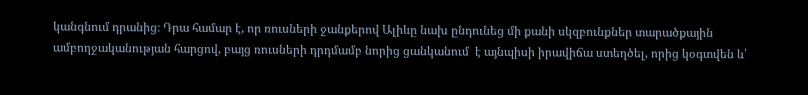կանգնում դրանից։ Դրա համար է, որ ռուսների ջանքերով Ալիևը նախ ընդունեց մի քանի սկզբունքներ տարածքային ամբողջականության հարցով, բայց ռուսների դրդմամբ նորից ցանկանում  է այնպիսի իրավիճա ստեղծել, որից կօգտվեն և՛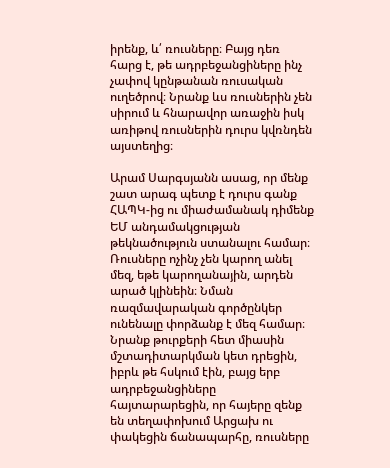իրենք, և՛ ռուսները։ Բայց դեռ հարց է, թե ադրբեջանցիները ինչ չափով կընթանան ռուսական ուղեծրով։ Նրանք ևս ռուսներին չեն սիրում և հնարավոր առաջին իսկ առիթով ռուսներին դուրս կվռնդեն այստեղից։

Արամ Սարգսյանն ասաց, որ մենք շատ արագ պետք է դուրս գանք ՀԱՊԿ-ից ու միաժամանակ դիմենք ԵՄ անդամակցության թեկնածություն ստանալու համար։ Ռուսները ոչինչ չեն կարող անել մեզ, եթե կարողանային, արդեն արած կլինեին։ Նման ռազմավարական գործընկեր ունենալը փորձանք է մեզ համար։ Նրանք թուրքերի հետ միասին մշտադիտարկման կետ դրեցին, իբրև թե հսկում էին, բայց երբ ադրբեջանցիները հայտարարեցին, որ հայերը զենք են տեղափոխում Արցախ ու փակեցին ճանապարհը, ռուսները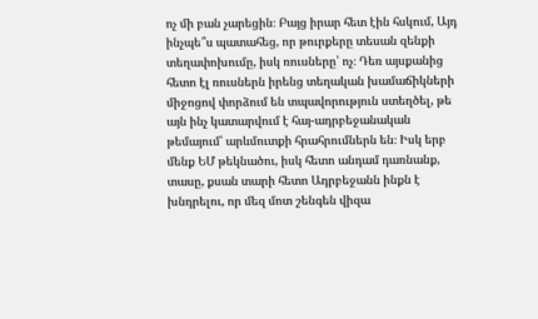ոչ մի բան չարեցին։ Բայց իրար հետ էին հսկում, Այդ ինչպե՞ս պատահեց, որ թուրքերը տեսան զենքի տեղափոխումը, իսկ ռուսները՝ ոչ։ Դեռ այսքանից հետո էլ ռուսներն իրենց տեղական խամաճիկների միջոցով փորձում են տպավորություն ստեղծել, թե այն ինչ կատարվում է հայ-ադրբեջանական թեմայում՝ արևմուտքի հրահրումներն են։ Իսկ երբ մենք ԵՄ թեկնածու, իսկ հետո անդամ դառնանք, տասը, քսան տարի հետո Ադրբեջանն ինքն է խնդրելու, որ մեզ մոտ շենգեն վիզա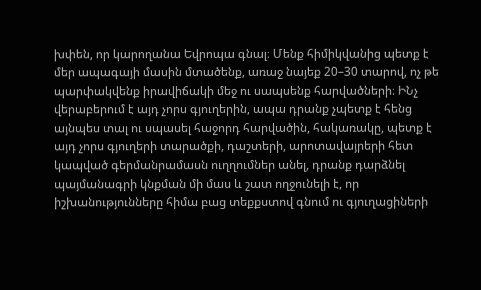խփեն, որ կարողանա Եվրոպա գնալ։ Մենք հիմիկվանից պետք է մեր ապագայի մասին մտածենք, առաջ նայեք 20–30 տարով, ոչ թե պարփակվենք իրավիճակի մեջ ու սապսենք հարվածների։ ԻՆչ վերաբերում է այդ չորս գյուղերին, ապա դրանք չպետք է հենց այնպես տալ ու սպասել հաջորդ հարվածին, հակառակը, պետք է այդ չորս գյուղերի տարածքի, դաշտերի, արոտավայրերի հետ կապված գերմանրամասն ուղղումներ անել, դրանք դարձնել պայմանագրի կնքման մի մաս և շատ ողջունելի է, որ իշխանությունները հիմա բաց տեքքստով գնում ու գյուղացիների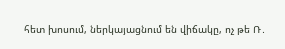հետ խոսում, ներկայացնում են վիճակը, ոչ թե Ռ․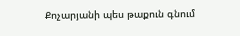Քոչարյանի պես թաքուն գնում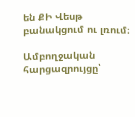են ՔԻ Վեսթ բանակցում ու լռում։

Ամբողջական հարցազրույցը՝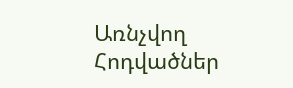Առնչվող Հոդվածներ